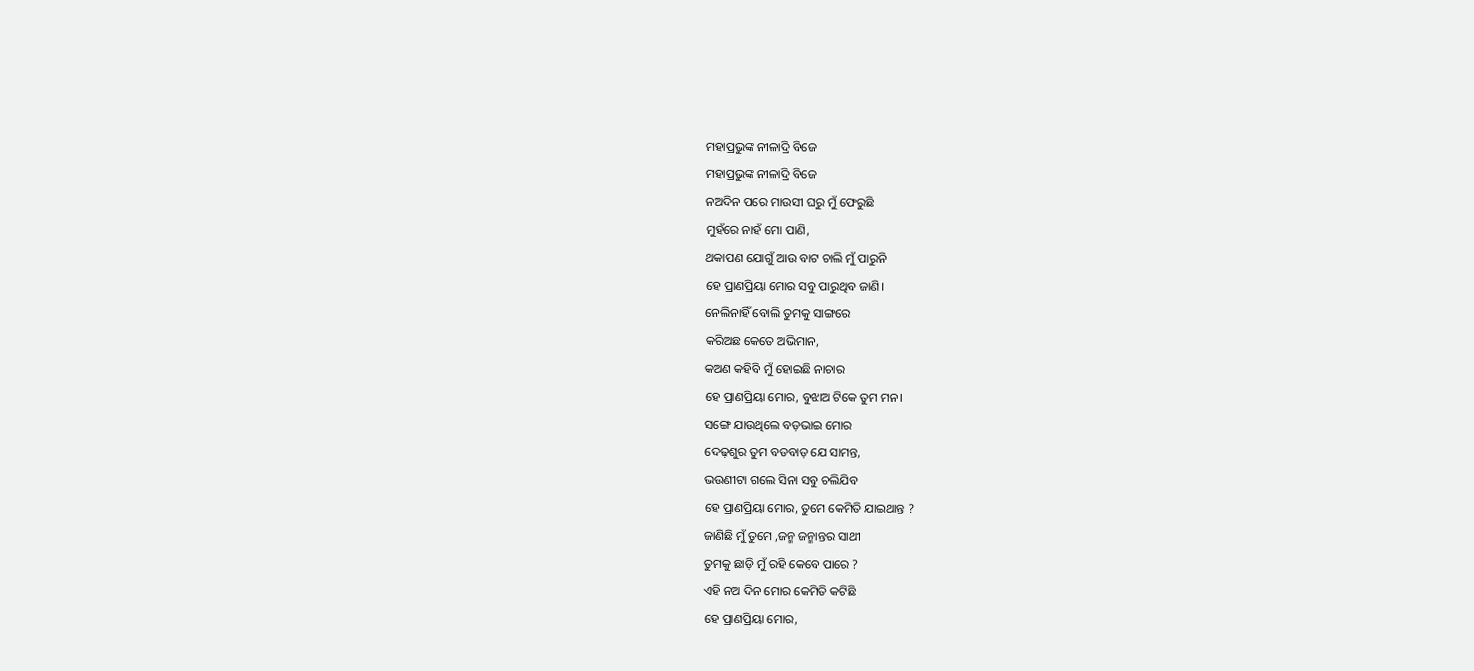ମହାପ୍ରଭୁଙ୍କ ନୀଳାଦ୍ରି ବିଜେ
ମହାପ୍ରଭୁଙ୍କ ନୀଳାଦ୍ରି ବିଜେ
ନଅଦିନ ପରେ ମାଉସୀ ଘରୁ ମୁଁ ଫେରୁଛି
ମୁହଁରେ ନାହଁ ମୋ ପାଣି,
ଥକାପଣ ଯୋଗୁଁ ଆଉ ବାଟ ଚାଲି ମୁଁ ପାରୁନି
ହେ ପ୍ରାଣପ୍ରିୟା ମୋର ସବୁ ପାରୁଥିବ ଜାଣି।
ନେଲିନାହିଁ ବୋଲି ତୁମକୁ ସାଙ୍ଗରେ
କରିଅଛ କେତେ ଅଭିମାନ,
କଅଣ କହିବି ମୁଁ ହୋଇଛି ନାଚାର
ହେ ପ୍ରାଣପ୍ରିୟା ମୋର, ବୁଝାଅ ଟିକେ ତୁମ ମନ।
ସଙ୍ଗେ ଯାଉଥିଲେ ବଡ଼ଭାଇ ମୋର
ଦେଢ଼ଶୁର ତୁମ ବଡବାଡ଼ ଯେ ସାମନ୍ତ,
ଭଉଣୀଟା ଗଲେ ସିନା ସବୁ ଚଲିଯିବ
ହେ ପ୍ରାଣପ୍ରିୟା ମୋର, ତୁମେ କେମିତି ଯାଇଥାନ୍ତ ?
ଜାଣିଛି ମୁଁ ତୁମେ ,ଜନ୍ମ ଜନ୍ମାନ୍ତର ସାଥୀ
ତୁମକୁ ଛାଡ଼ି ମୁଁ ରହି କେବେ ପାରେ ?
ଏହି ନଅ ଦିନ ମୋର କେମିତି କଟିଛି
ହେ ପ୍ରାଣପ୍ରିୟା ମୋର,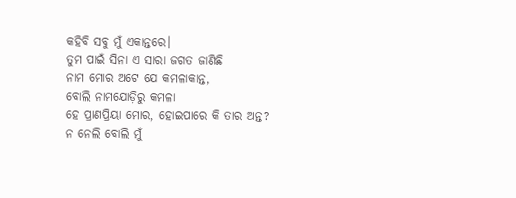କହିବି ସବୁ ମୁଁ ଏକାନ୍ତରେ।
ତୁମ ପାଇଁ ସିନା ଏ ସାରା ଜଗତ ଜାଣିଛି
ନାମ ମୋର ଅଟେ ଯେ କମଳାକାନ୍ତ,
ବୋଲି ନାମଯୋଡ଼ିରୁ କମଳା
ହେ ପ୍ରାଣପ୍ରିୟା ମୋର, ହୋଇପାରେ କି ତାର ଅନ୍ତ?
ନ ନେଲି ବୋଲି ମୁଁ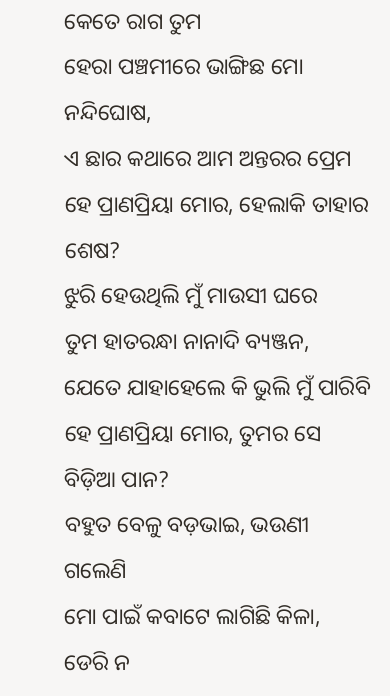କେତେ ରାଗ ତୁମ
ହେରା ପଞ୍ଚମୀରେ ଭାଙ୍ଗିଛ ମୋ ନନ୍ଦିଘୋଷ,
ଏ ଛାର କଥାରେ ଆମ ଅନ୍ତରର ପ୍ରେମ
ହେ ପ୍ରାଣପ୍ରିୟା ମୋର, ହେଲାକି ତାହାର ଶେଷ?
ଝୁରି ହେଉଥିଲି ମୁଁ ମାଉସୀ ଘରେ
ତୁମ ହାତରନ୍ଧା ନାନାଦି ବ୍ୟଞ୍ଜନ,
ଯେତେ ଯାହାହେଲେ କି ଭୁଲି ମୁଁ ପାରିବି
ହେ ପ୍ରାଣପ୍ରିୟା ମୋର, ତୁମର ସେ ବିଡ଼ିଆ ପାନ?
ବହୁତ ବେଳୁ ବଡ଼ଭାଇ, ଭଉଣୀ ଗଲେଣି
ମୋ ପାଇଁ କବାଟେ ଲାଗିଛି କିଳା,
ଡେରି ନ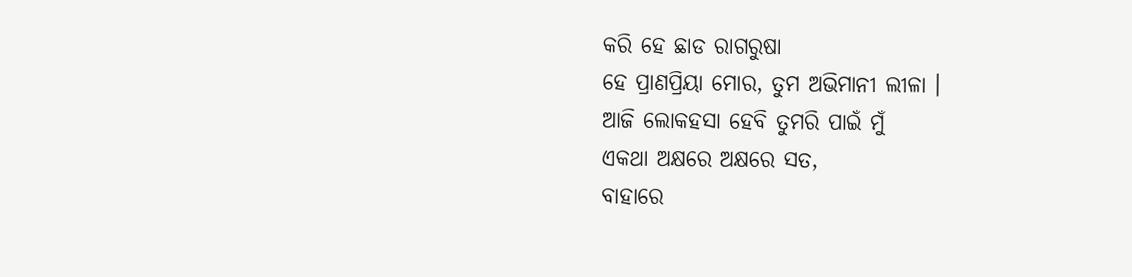କରି ହେ ଛାଡ ରାଗରୁଷା
ହେ ପ୍ରାଣପ୍ରିୟା ମୋର, ତୁମ ଅଭିମାନୀ ଲୀଳା ।
ଆଜି ଲୋକହସା ହେବି ତୁମରି ପାଇଁ ମୁଁ
ଏକଥା ଅକ୍ଷରେ ଅକ୍ଷରେ ସତ,
ବାହାରେ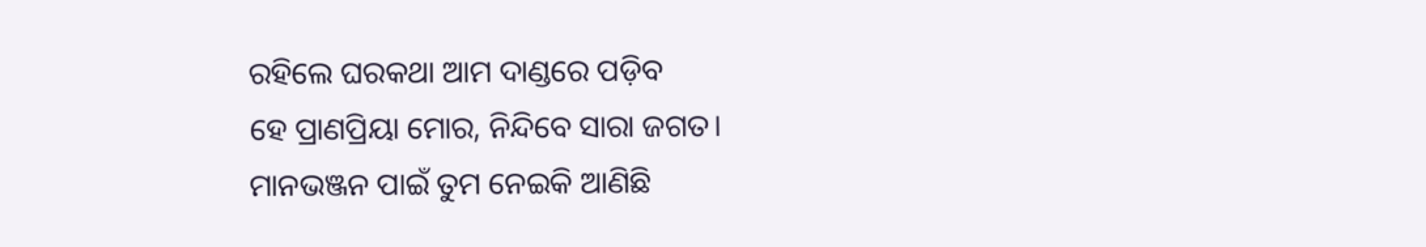ରହିଲେ ଘରକଥା ଆମ ଦାଣ୍ଡରେ ପଡ଼ିବ
ହେ ପ୍ରାଣପ୍ରିୟା ମୋର, ନିନ୍ଦିବେ ସାରା ଜଗତ।
ମାନଭଞ୍ଜନ ପାଇଁ ତୁମ ନେଇକି ଆଣିଛି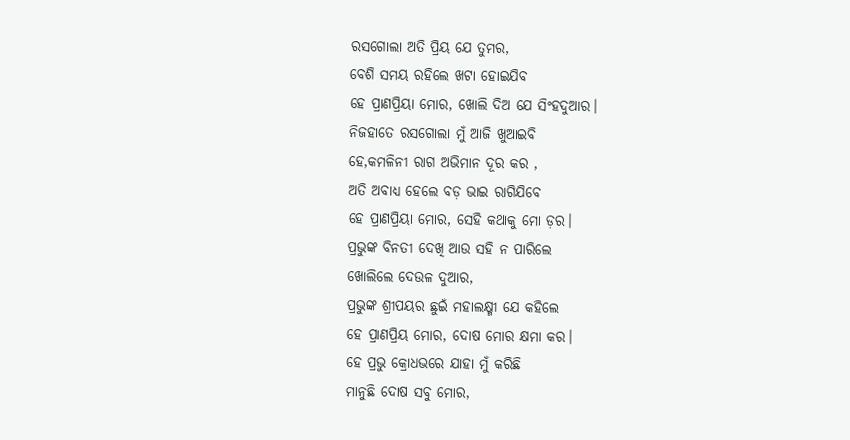ରସଗୋଲା ଅତି ପ୍ରିୟ ଯେ ତୁମର,
ବେଶି ସମୟ ରହିଲେ ଖଟା ହୋଇଯିବ
ହେ ପ୍ରାଣପ୍ରିୟା ମୋର, ଖୋଲି ଦିଅ ଯେ ସିଂହଦୁଆର।
ନିଜହାତେ ରସଗୋଲା ମୁଁ ଆଜି ଖୁଆଇବି
ହେ,କମଳିନୀ ରାଗ ଅଭିମାନ ଦୂର କର ,
ଅତି ଅବାଧ୍ୟ ହେଲେ ବଡ଼ ଭାଇ ରାଗିଯିବେ
ହେ ପ୍ରାଣପ୍ରିୟା ମୋର, ସେହି କଥାକୁ ମୋ ଡ଼ର।
ପ୍ରଭୁଙ୍କ ବିନତୀ ଦେଖି ଆଉ ସହି ନ ପାରିଲେ
ଖୋଲିଲେ ଦେଉଳ ଦୁଆର,
ପ୍ରଭୁଙ୍କ ଶ୍ରୀପୟର ଛୁଇଁ ମହାଲକ୍ଷ୍ମୀ ଯେ କହିଲେ
ହେ ପ୍ରାଣପ୍ରିୟ ମୋର, ଦୋଷ ମୋର କ୍ଷମା କର।
ହେ ପ୍ରଭୁ କ୍ରୋଧଭରେ ଯାହା ମୁଁ କରିଛି
ମାନୁଛି ଦୋଷ ସବୁ ମୋର,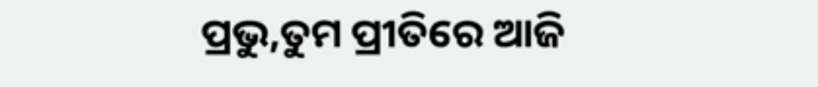ପ୍ରଭୁ,ତୁମ ପ୍ରୀତିରେ ଆଜି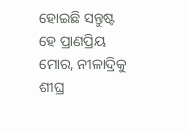ହୋଇଛି ସନ୍ତୁଷ୍ଟ
ହେ ପ୍ରାଣପ୍ରିୟ ମୋର, ନୀଳାଦ୍ରିକୁ ଶୀଘ୍ର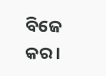ବିଜେ କର ।